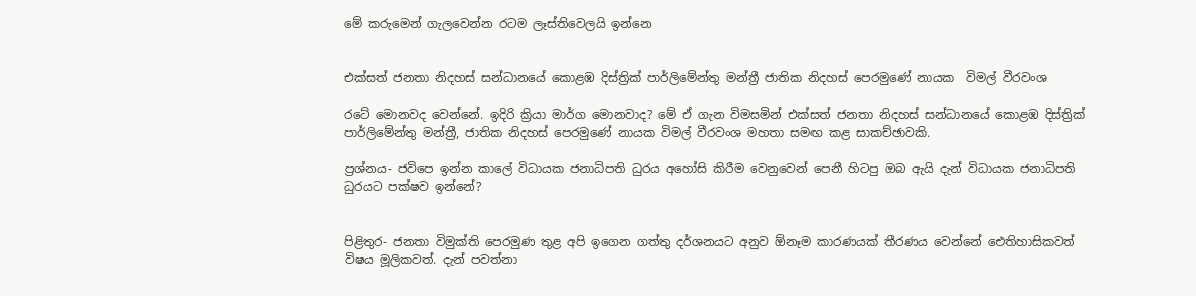මේ කරුමෙන් ගැලවෙන්න රටම ලෑස්තිවෙලයි ඉන්නෙ


එක්සත් ජනතා නිදහස් සන්ධානයේ කොළඹ දිස්ත්‍රික් පාර්ලිමේන්තු මන්ත්‍රී ජාතික නිදහස් පෙරමුණේ නායක  විමල් වීරවංශ

රටේ මොනවද වෙන්නේ. ඉදිරි ක්‍රියා මාර්ග මොනවාද? මේ ඒ ගැන විමසමින් එක්සත් ජනතා නිදහස් සන්ධානයේ කොළඹ දිස්ත්‍රික් පාර්ලිමේන්තු මන්ත්‍රී, ජාතික නිදහස් පෙරමුණේ නායක විමල් වීරවංශ මහතා සමඟ කළ සාකච්ඡාවකි.

ප්‍රශ්නය- ජවිපෙ ඉන්න කාලේ විධායක ජනාධිපති ධුරය අහෝසි කිරීම වෙනුවෙන් පෙනී හිටපු ඔබ ඇයි දැන් විධායක ජනාධිපති ධුරයට පක්ෂව ඉන්නේ?


පිළිතුර- ජනතා විමුක්ති පෙරමුණ තුළ අපි ඉගෙන ගත්තු දර්ශනයට අනුව ඕනෑම කාරණයක් තීරණය වෙන්නේ ඓතිහාසිකවත් විෂය මූලිකවත්. දැන් පවත්නා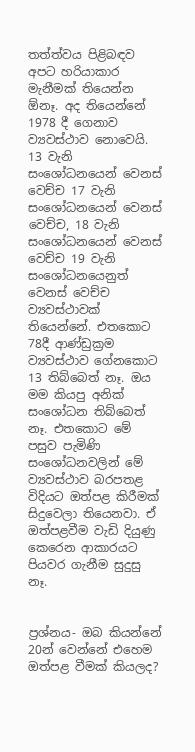තත්ත්වය පිළිබඳව අපට හරියාකාර මැනීමක් තියෙන්න ඕනෑ. අද තියෙන්නේ 1978 දී ගෙනාව ව්‍යවස්ථාව නොවෙයි. 13 වැනි සංශෝධනයෙන් වෙනස් වෙච්ච 17 වැනි සංශෝධනයෙන් වෙනස් වෙච්ච, 18 වැනි සංශෝධනයෙන් වෙනස් වෙච්ච 19 වැනි සංශෝධනයෙනුත් වෙනස් වෙච්ච ව්‍යවස්ථාවක් තියෙන්නේ. එතකොට 78දී ආණ්ඩුක්‍රම ව්‍යවස්ථාව ගේනකොට 13 තිබ්බෙත් නෑ. ඔය මම කියපු අනික් සංශෝධන තිබ්බෙත් නෑ. එතකොට මේ පසුව පැමිණි සංශෝධනවලින් මේ ව්‍යවස්ථාව බරපතළ විදියට ඔත්පළ කිරීමක් සිදුවෙලා තියෙනවා. ඒ ඔත්පළවීම වැඩි දියුණු කෙරෙන ආකාරයට පියවර ගැනීම සුදුසු නෑ.


ප්‍රශ්නය- ඔබ කියන්නේ 20න් වෙන්නේ එහෙම ඔත්පළ වීමක් කියලද?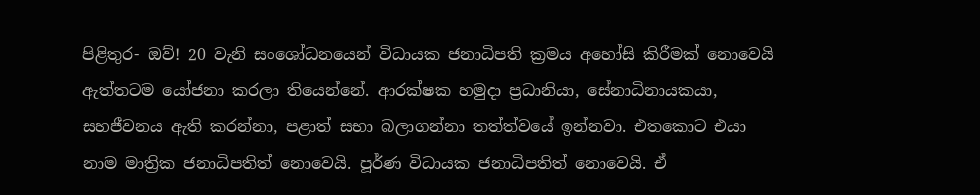පිළිතුර- ඔව්! 20 වැනි සංශෝධනයෙන් විධායක ජනාධිපති ක්‍රමය අහෝසි කිරීමක් නොවෙයි ඇත්තටම යෝජනා කරලා තියෙන්නේ. ආරක්ෂක හමුදා ප්‍රධානියා, සේනාධිනායකයා, සහජීවනය ඇති කරන්නා, පළාත් සභා බලාගන්නා තත්ත්වයේ ඉන්නවා. එතකොට එයා නාම මාත්‍රික ජනාධිපතිත් නොවෙයි. පූර්ණ විධායක ජනාධිපතිත් නොවෙයි. ඒ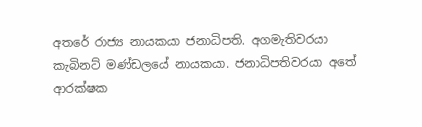අතරේ රාජ්‍ය නායකයා ජනාධිපති. අගමැතිවරයා කැබිනට් මණ්ඩලයේ නායකයා. ජනාධිපතිවරයා අතේ ආරක්ෂක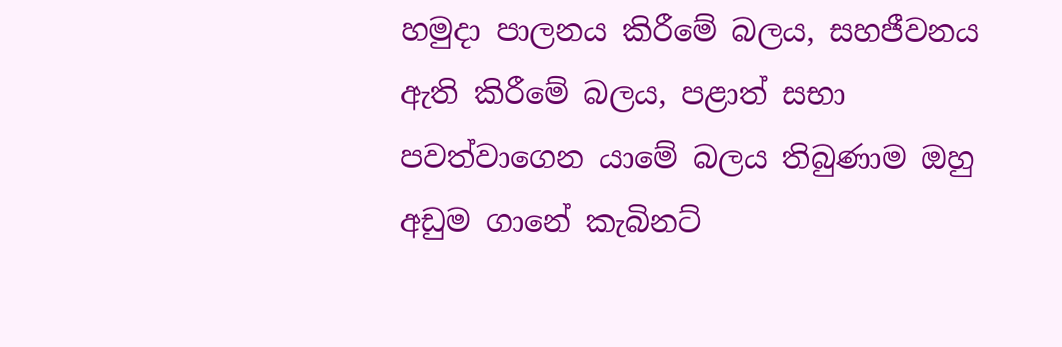හමුදා පාලනය කිරීමේ බලය, සහජීවනය ඇති කිරීමේ බලය, පළාත් සභා පවත්වාගෙන යාමේ බලය තිබුණාම ඔහු අඩුම ගානේ කැබිනට්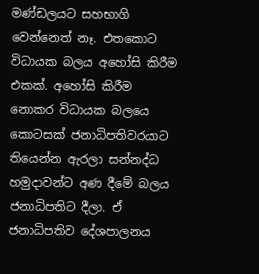මණ්ඩලයට සහභාගි වෙන්නෙත් නෑ. එතකොට විධායක බලය අහෝසි කිරීම එකක්. අහෝසි කිරීම නොකර විධායක බලයෙ කොටසක් ජනාධිපතිවරයාට තියෙන්න ඇරලා සන්නද්ධ හමුදාවන්ට අණ දීමේ බලය ජනාධිපතිට දීලා. ඒ ජනාධිපතිව දේශපාලනය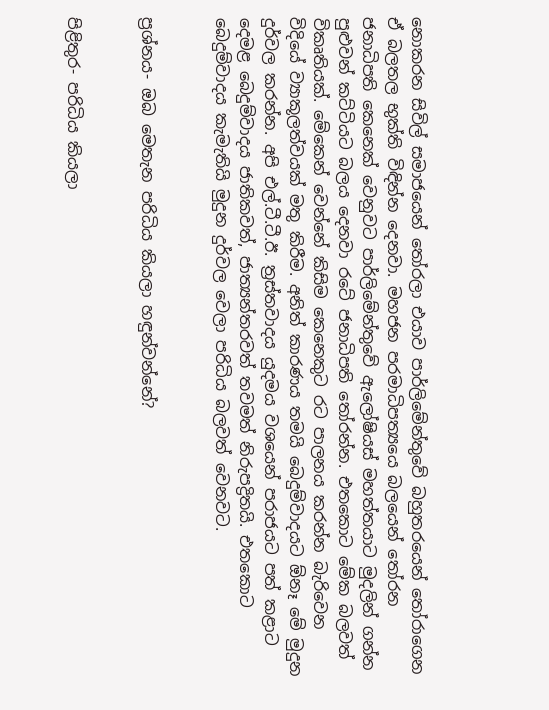නොකරන සිවිල් සමාජයෙන් තෝරලා එයාව පාර්ලිමේන්තුවේ බහුතරයෙන් තෝරාගෙන ඒ බලතල භුක්ති විඳින්න දෙනවා. මහජන පරමාධිපත්‍යයෙ බලයෙන් තෝරන ජනාධිපති කෙනෙක් වෙනුවට පාර්ලිමේන්තුවේ ඇලෝෂියස් මහත්තයාට මුදලින් ගන්න පුළුවන් කට්ටියට බලය දෙනවා රටේ ජනාධිපති තෝරන්න. එතකොට මේක බලවත් විකෘතියක්. මේකෙන් වෙන්නේ කිසිම කෙනෙකුට රට පාලනය කරන්න බැරිවෙන විදියේ ව්‍යාකූලත්වයක් මතු කිරීම. අනිත් කාරණය තමයි බෙදුම්වාදයට ඕනෑ මේ මුදුන දුර්වල කරන්න. අපි එල්.ටී.ටී.ඊ. ත්‍රස්තවාදය යුදමය වශයෙන් පරාජයට පත් කළාට දෙමළ බෙදුම්වාදය ජාතිකවත්, ජාත්‍යන්තරවත් තවමත් නිරුපද්‍රිතයි. එතකොට බෙදුම්වාදය කැමැතියි මුදුන දුර්වල වෙලා පරිධිය බලවත් වෙනවට.


ප්‍රශ්නය- ඔබ මෙතැන පරිධිය කියලා හඳුන්වන්නේ?


පිළිතුර- පරිධිය කියලා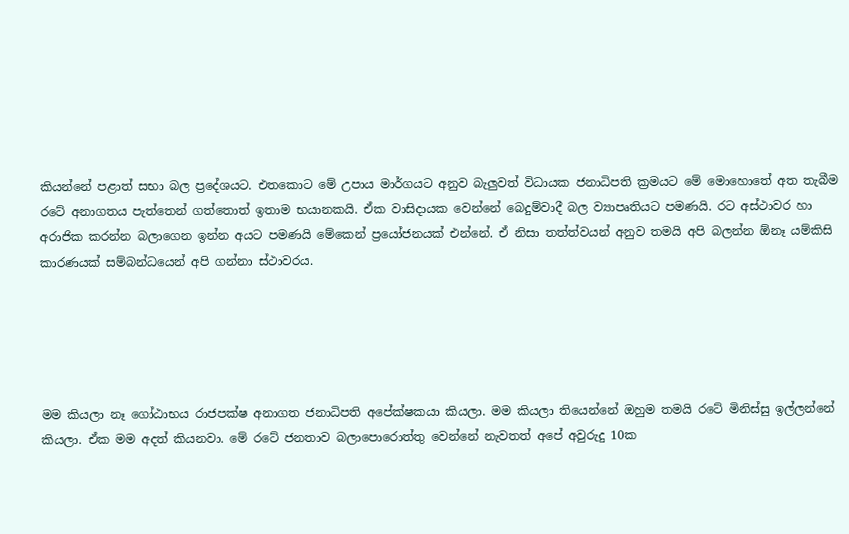කියන්නේ පළාත් සභා බල ප්‍රදේශයට. එතකොට මේ උපාය මාර්ගයට අනුව බැලුවත් විධායක ජනාධිපති ක්‍රමයට මේ මොහොතේ අත තැබීම රටේ අනාගතය පැත්තෙන් ගත්තොත් ඉතාම භයානකයි. ඒක වාසිදායක වෙන්නේ බෙදුම්වාදී බල ව්‍යාපෘතියට පමණයි. රට අස්ථාවර හා අරාජික කරන්න බලාගෙන ඉන්න අයට පමණයි මේකෙන් ප්‍රයෝජනයක් එන්නේ. ඒ නිසා තත්ත්වයන් අනුව තමයි අපි බලන්න ඕනෑ යම්කිසි කාරණයක් සම්බන්ධයෙන් අපි ගන්නා ස්ථාවරය.





මම කියලා නෑ ගෝඨාභය රාජපක්ෂ අනාගත ජනාධිපති අපේක්ෂකයා කියලා. මම කියලා තියෙන්නේ ඔහුම තමයි රටේ මිනිස්සු ඉල්ලන්නේ කියලා. ඒක මම අදත් කියනවා. මේ රටේ ජනතාව බලාපොරොත්තු වෙන්නේ නැවතත් අපේ අවුරුදු 10ක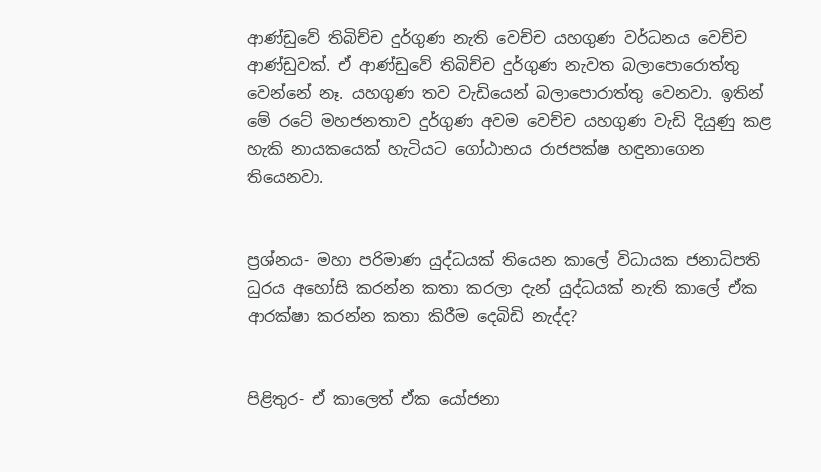ආණ්ඩුවේ තිබිච්ච දුර්ගුණ නැති වෙච්ච යහගුණ වර්ධනය වෙච්ච ආණ්ඩුවක්. ඒ ආණ්ඩුවේ තිබිච්ච දුර්ගුණ නැවත බලාපොරොත්තු වෙන්නේ නෑ. යහගුණ තව වැඩියෙන් බලාපොරාත්තු වෙනවා. ඉතින් මේ රටේ මහජනතාව දුර්ගුණ අවම වෙච්ච යහගුණ වැඩි දියුණු කළ හැකි නායකයෙක් හැටියට ගෝඨාභය රාජපක්ෂ හඳුනාගෙන තියෙනවා.


ප්‍රශ්නය- මහා පරිමාණ යුද්ධයක් තියෙන කාලේ විධායක ජනාධිපති ධුරය අහෝසි කරන්න කතා කරලා දැන් යුද්ධයක් නැති කාලේ ඒක ආරක්ෂා කරන්න කතා කිරීම දෙබිඩි නැද්ද?


පිළිතුර- ඒ කාලෙත් ඒක යෝජනා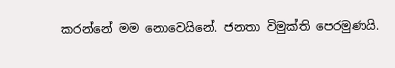කරන්නේ මම නොවෙයිනේ. ජනතා විමුක්ති පෙරමුණයි.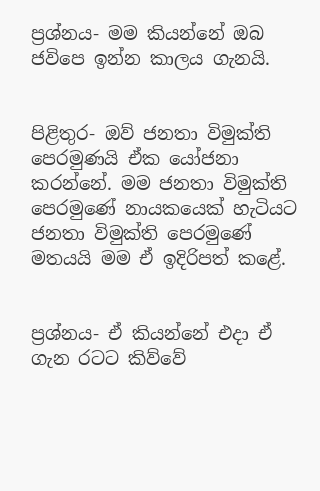ප්‍රශ්නය- මම කියන්නේ ඔබ ජවිපෙ ඉන්න කාලය ගැනයි.


පිළිතුර- ඔව් ජනතා විමුක්ති පෙරමුණයි ඒක යෝජනා කරන්නේ. මම ජනතා විමුක්ති පෙරමුණේ නායකයෙක් හැටියට ජනතා විමුක්ති පෙරමුණේ මතයයි මම ඒ ඉදිරිපත් කළේ.


ප්‍රශ්නය- ඒ කියන්නේ එදා ඒ ගැන රටට කිව්වේ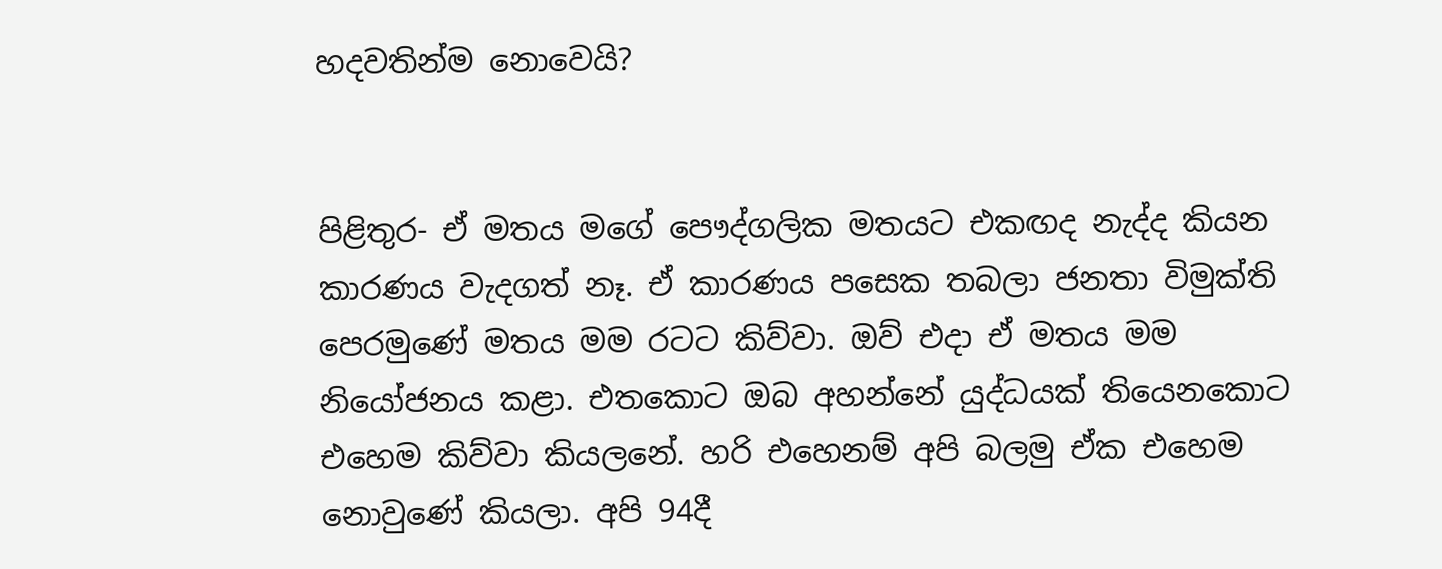හදවතින්ම නොවෙයි?


පිළිතුර- ඒ මතය මගේ පෞද්ගලික මතයට එකඟද නැද්ද කියන කාරණය වැදගත් නෑ. ඒ කාරණය පසෙක තබලා ජනතා විමුක්ති පෙරමුණේ මතය මම රටට කිව්වා. ඔව් එදා ඒ මතය මම නියෝජනය කළා. එතකොට ඔබ අහන්නේ යුද්ධයක් තියෙනකොට එහෙම කිව්වා කියලනේ. හරි එහෙනම් අපි බලමු ඒක එහෙම නොවුණේ කියලා. අපි 94දී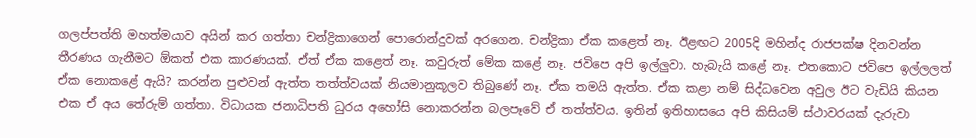ගලප්පත්ති මහත්මයාව අයින් කර ගත්තා චන්ද්‍රිකාගෙන් පොරොන්දුවක් අරගෙන. චන්ද්‍රිකා ඒක කළෙත් නෑ. ඊළඟට 2005දි මහින්ද රාජපක්ෂ දිනවන්න තීරණය ගැනීමට ඕකත් එක කාරණයක්. ඒත් ඒක කළෙත් නෑ. කවුරුත් මේක කළේ නෑ. ජවිපෙ අපි ඉල්ලුවා. හැබැයි කළේ නෑ. එතකොට ජවිපෙ ඉල්ලලත් ඒක නොකළේ ඇයි? කරන්න පුළුවන් ඇත්ත තත්ත්වයක් නියමානුකූලව තිබුණේ නෑ. ඒක තමයි ඇත්ත. ඒක කළා නම් සිද්ධවෙන අවුල ඊට වැඩියි කියන එක ඒ අය තේරුම් ගත්තා. විධායක ජනාධිපති ධුරය අහෝසි නොකරන්න බලපෑවේ ඒ තත්ත්වය. ඉතින් ඉතිහාසයෙ අපි කිසියම් ස්ථාවරයක් දැරුවා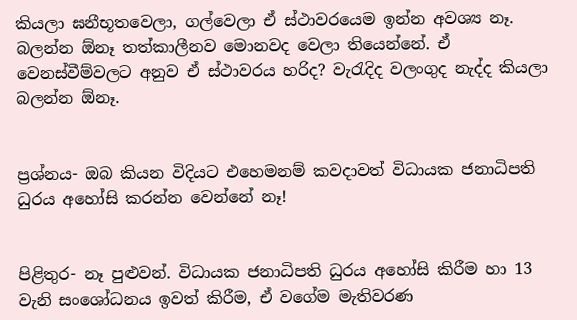කියලා ඝනීභූතවෙලා, ගල්වෙලා ඒ ස්ථාවරයෙම ඉන්න අවශ්‍ය නෑ. බලන්න ඕනෑ තත්කාලීනව මොනවද වෙලා තියෙන්නේ. ඒ වෙනස්වීම්වලට අනුව ඒ ස්ථාවරය හරිද? වැරැදිද වලංගුද නැද්ද කියලා බලන්න ඕනෑ.


ප්‍රශ්නය- ඔබ කියන විදියට එහෙමනම් කවදාවත් විධායක ජනාධිපති ධුරය අහෝසි කරන්න වෙන්නේ නෑ!


පිළිතුර- නෑ පුළුවන්. විධායක ජනාධිපති ධුරය අහෝසි කිරීම හා 13 වැනි සංශෝධනය ඉවත් කිරීම, ඒ වගේම මැතිවරණ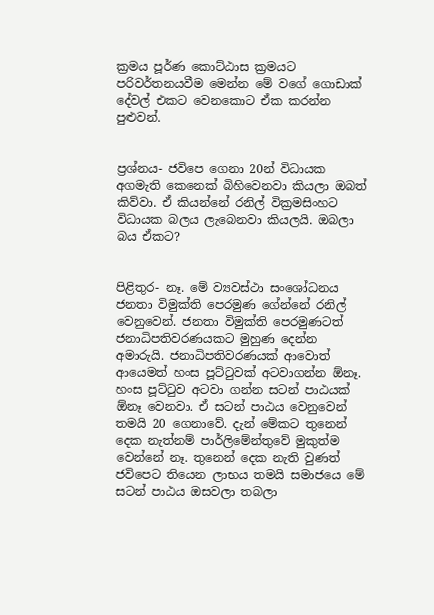ක්‍රමය පූර්ණ කොට්ඨාස ක්‍රමයට පරිවර්තනයවීම මෙන්න මේ වගේ ගොඩාක් දේවල් එකට වෙනකොට ඒක කරන්න පුළුවන්.


ප්‍රශ්නය- ජවිපෙ ගෙනා 20න් විධායක අගමැති කෙනෙක් බිහිවෙනවා කියලා ඔබත් කිව්වා. ඒ කියන්නේ රනිල් වික්‍රමසිංහට විධායක බලය ලැබෙනවා කියලයි. ඔබලා බය ඒකට?


පිළිතුර- නෑ. මේ ව්‍යවස්ථා සංශෝධනය ජනතා විමුක්ති පෙරමුණ ගේන්නේ රනිල් වෙනුවෙන්. ජනතා විමුක්ති පෙරමුණටත් ජනාධිපතිවරණයකට මුහුණ දෙන්න අමාරුයි. ජනාධිපතිවරණයක් ආවොත් ආයෙමත් හංස පූට්ටුවක් අටවාගන්න ඕනෑ. හංස පූට්ටුව අටවා ගන්න සටන් පාඨයක් ඕනෑ වෙනවා. ඒ සටන් පාඨය වෙනුවෙන් තමයි 20 ගෙනාවේ. දැන් මේකට තුනෙන් දෙක නැත්නම් පාර්ලිමේන්තුවේ මුකුත්ම වෙන්නේ නෑ. තුනෙන් දෙක නැති වුණත් ජවිපෙට තියෙන ලාභය තමයි සමාජයෙ මේ සටන් පාඨය ඔසවලා තබලා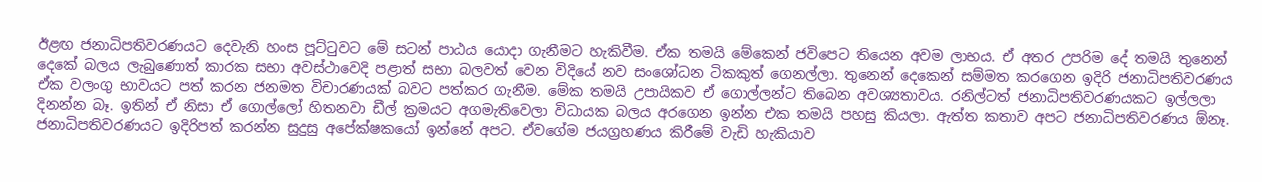ඊළඟ ජනාධිපතිවරණයට දෙවැනි හංස පූට්ටුවට මේ සටන් පාඨය යොදා ගැනීමට හැකිවීම. ඒක තමයි මේකෙන් ජවිපෙට තියෙන අවම ලාභය. ඒ අතර උපරිම දේ තමයි තුනෙන් දෙකේ බලය ලැබුණොත් කාරක සභා අවස්ථාවෙදි පළාත් සභා බලවත් වෙන විදියේ නව සංශෝධන ටිකකුත් ගෙනල්ලා. තුනෙන් දෙකෙන් සම්මත කරගෙන ඉදිරි ජනාධිපතිවරණය ඒක වලංගු භාවයට පත් කරන ජනමත විචාරණයක් බවට පත්කර ගැනීම. මේක තමයි උපායිකව ඒ ගොල්ලන්ට තිබෙන අවශ්‍යතාවය. රනිල්ටත් ජනාධිපතිවරණයකට ඉල්ලලා දිනන්න බෑ. ඉතින් ඒ නිසා ඒ ගොල්ලෝ හිතනවා ඩීල් ක්‍රමයට අගමැතිවෙලා විධායක බලය අරගෙන ඉන්න එක තමයි පහසු කියලා. ඇත්ත කතාව අපට ජනාධිපතිවරණය ඕනෑ. ජනාධිපතිවරණයට ඉදිරිපත් කරන්න සුදුසු අපේක්ෂකයෝ ඉන්නේ අපට. ඒවගේම ජයග්‍රහණය කිරීමේ වැඩි හැකියාව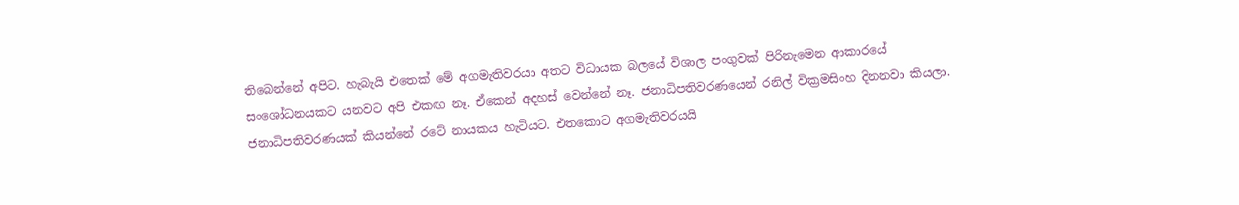තිබෙන්නේ අපිට. හැබැයි එතෙක් මේ අගමැතිවරයා අතට විධායක බලයේ විශාල පංගුවක් පිරිනැමෙන ආකාරයේ සංශෝධනයකට යනවට අපි එකඟ නෑ. ඒකෙන් අදහස් වෙන්නේ නෑ. ජනාධිපතිවරණයෙන් රනිල් වික්‍රමසිංහ දිනනවා කියලා. ජනාධිපතිවරණයක් කියන්නේ රටේ නායකය හැටියට. එතකොට අගමැතිවරයයි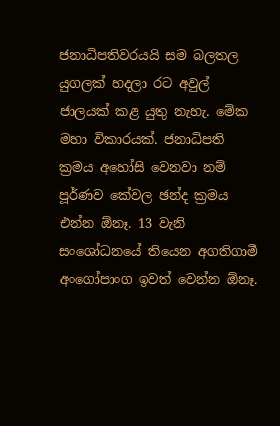ජනාධිපතිවරයයි සම බලතල යුගලක් හදලා රට අවුල් ජාලයක් කළ යුතු නැහැ. මේක මහා විකාරයක්. ජනාධිපති ක්‍රමය අහෝසි වෙනවා නම් පූර්ණව කේවල ඡන්ද ක්‍රමය එන්න ඕනෑ. 13 වැනි සංශෝධනයේ තියෙන අගතිගාමී අංගෝපාංග ඉවත් වෙන්න ඕනෑ.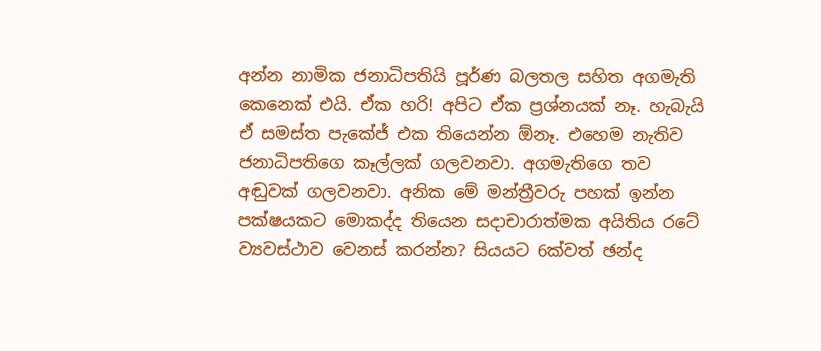අන්න නාමික ජනාධිපතියි පූර්ණ බලතල සහිත අගමැති කෙනෙක් එයි. ඒක හරි! අපිට ඒක ප්‍රශ්නයක් නෑ. හැබැයි ඒ සමස්ත පැකේජ් එක තියෙන්න ඕනෑ. එහෙම නැතිව ජනාධිපතිගෙ කෑල්ලක් ගලවනවා. අගමැතිගෙ තව අඬුවක් ගලවනවා. අනික මේ මන්ත්‍රීවරු පහක් ඉන්න පක්ෂයකට මොකද්ද තියෙන සදාචාරාත්මක අයිතිය රටේ ව්‍යවස්ථාව වෙනස් කරන්න? සියයට 6ක්වත් ඡන්ද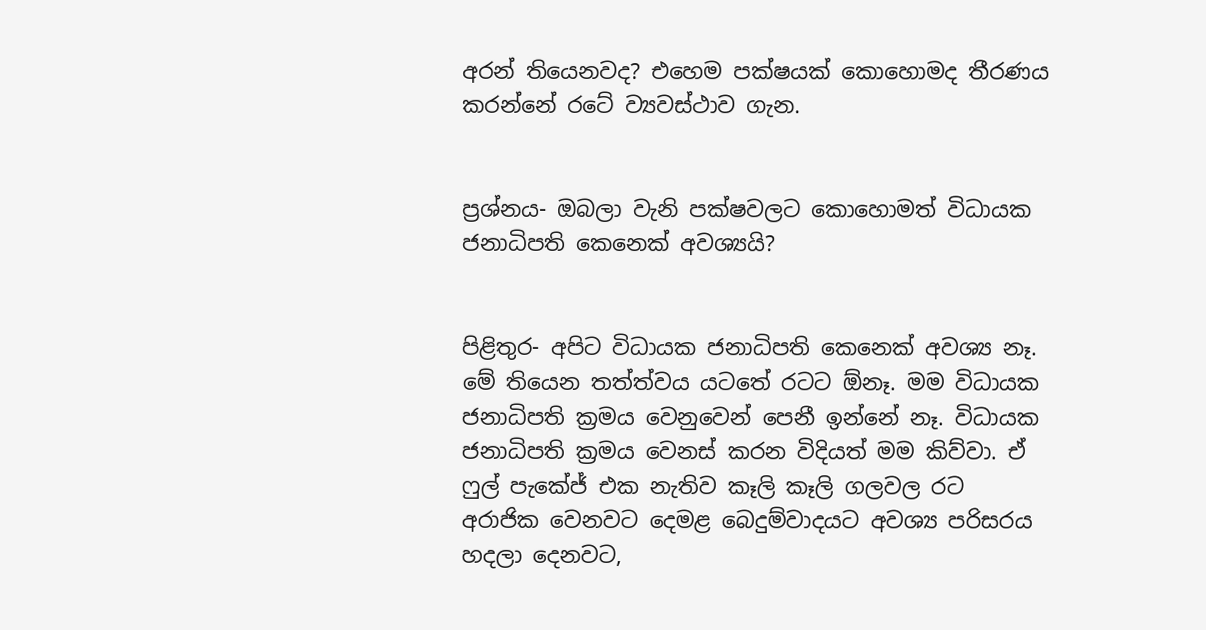අරන් තියෙනවද? එහෙම පක්ෂයක් කොහොමද තීරණය කරන්නේ රටේ ව්‍යවස්ථාව ගැන.


ප්‍රශ්නය- ඔබලා වැනි පක්ෂවලට කොහොමත් විධායක ජනාධිපති කෙනෙක් අවශ්‍යයි?


පිළිතුර- අපිට විධායක ජනාධිපති කෙනෙක් අවශ්‍ය නෑ. මේ තියෙන තත්ත්වය යටතේ රටට ඕනෑ. මම විධායක ජනාධිපති ක්‍රමය වෙනුවෙන් පෙනී ඉන්නේ නෑ. විධායක ජනාධිපති ක්‍රමය වෙනස් කරන විදියත් මම කිව්වා. ඒ ෆුල් පැකේජ් එක නැතිව කෑලි කෑලි ගලවල රට අරාජික වෙනවට දෙමළ බෙදුම්වාදයට අවශ්‍ය පරිසරය හදලා දෙනවට,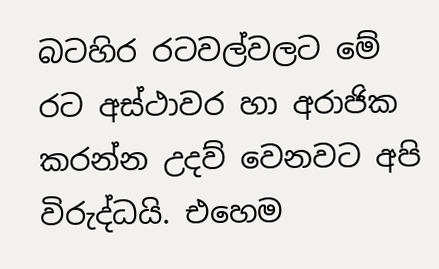බටහිර රටවල්වලට මේ රට අස්ථාවර හා අරාජික කරන්න උදව් වෙනවට අපි විරුද්ධයි. එහෙම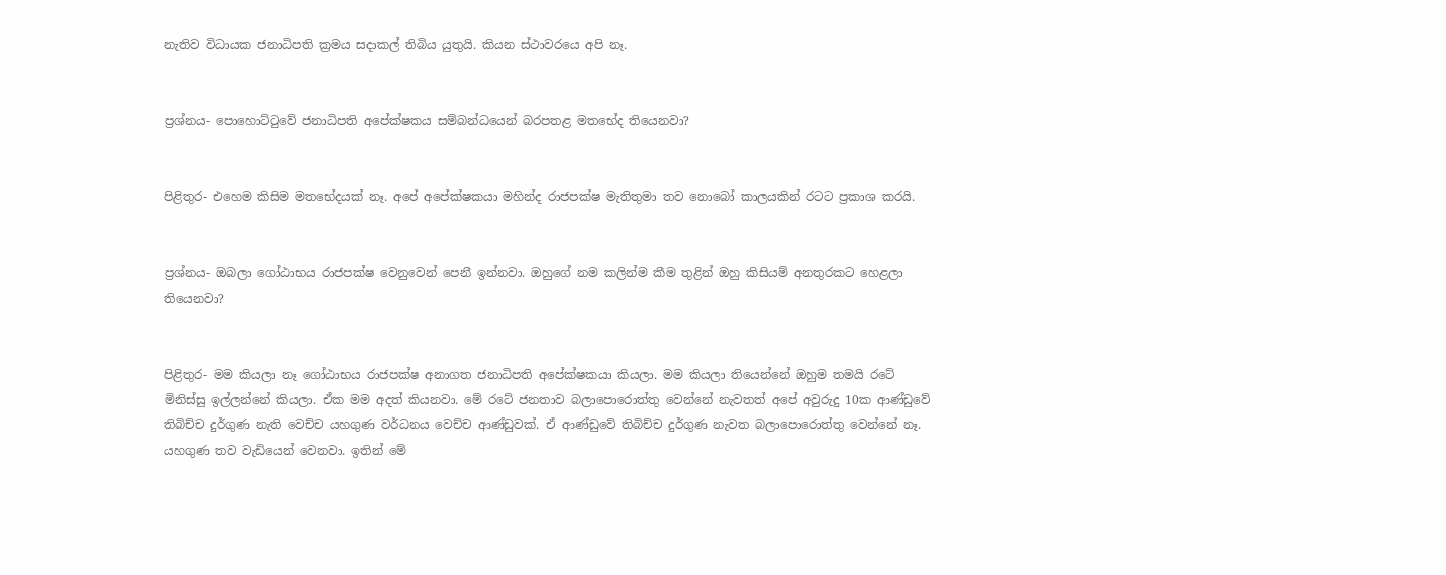නැතිව විධායක ජනාධිපති ක්‍රමය සදාකල් තිබිය යුතුයි. කියන ස්ථාවරයෙ අපි නෑ.


ප්‍රශ්නය- පොහොට්ටුවේ ජනාධිපති අපේක්ෂකය සම්බන්ධයෙන් බරපතළ මතභේද තියෙනවා?


පිළිතුර- එහෙම කිසිම මතභේදයක් නෑ. අපේ අපේක්ෂකයා මහින්ද රාජපක්ෂ මැතිතුමා තව නොබෝ කාලයකින් රටට ප්‍රකාශ කරයි.


ප්‍රශ්නය- ඔබලා ගෝඨාභය රාජපක්ෂ වෙනුවෙන් පෙනී ඉන්නවා. ඔහුගේ නම කලින්ම කීම තුළින් ඔහු කිසියම් අනතුරකට හෙළලා තියෙනවා?


පිළිතුර- මම කියලා නෑ ගෝඨාභය රාජපක්ෂ අනාගත ජනාධිපති අපේක්ෂකයා කියලා. මම කියලා තියෙන්නේ ඔහුම තමයි රටේ මිනිස්සු ඉල්ලන්නේ කියලා. ඒක මම අදත් කියනවා. මේ රටේ ජනතාව බලාපොරොත්තු වෙන්නේ නැවතත් අපේ අවුරුදු 10ක ආණ්ඩුවේ තිබිච්ච දුර්ගුණ නැති වෙච්ච යහගුණ වර්ධනය වෙච්ච ආණ්ඩුවක්. ඒ ආණ්ඩුවේ තිබිච්ච දුර්ගුණ නැවත බලාපොරොත්තු වෙන්නේ නෑ. යහගුණ තව වැඩියෙන් වෙනවා. ඉතින් මේ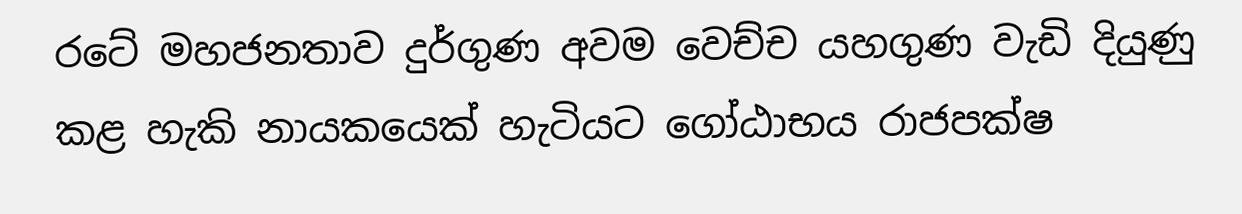රටේ මහජනතාව දුර්ගුණ අවම වෙච්ච යහගුණ වැඩි දියුණු කළ හැකි නායකයෙක් හැටියට ගෝඨාභය රාජපක්ෂ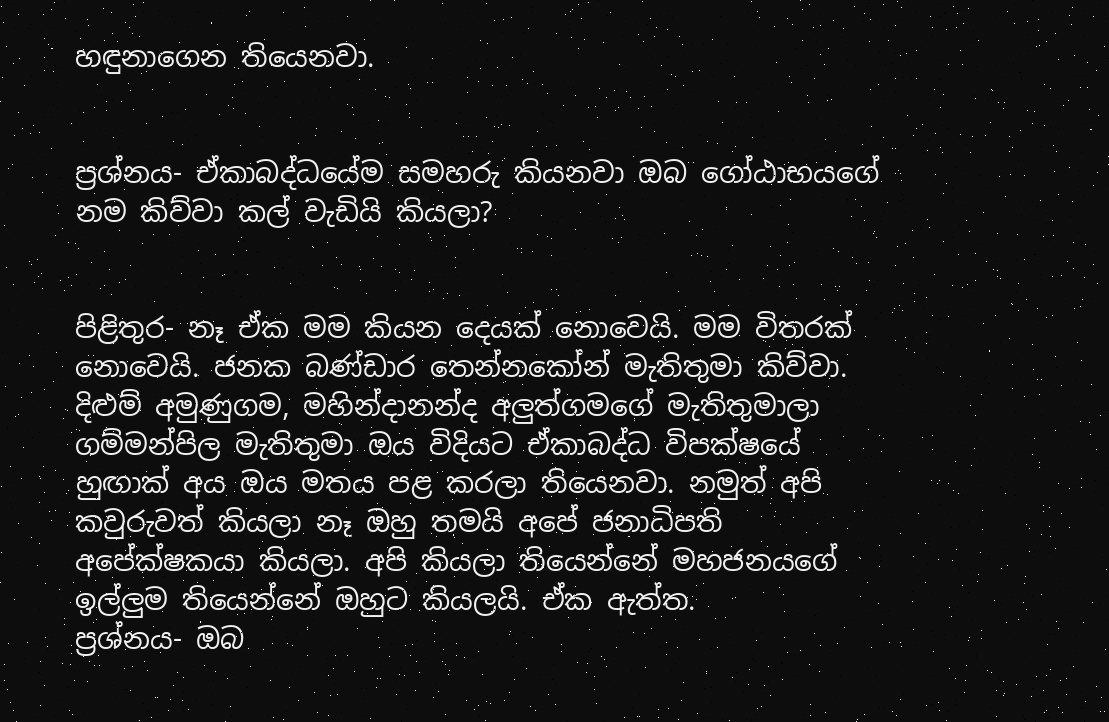හඳුනාගෙන තියෙනවා.


ප්‍රශ්නය- ඒකාබද්ධයේම සමහරු කියනවා ඔබ ගෝඨාභයගේ නම කිව්වා කල් වැඩියි කියලා?


පිළිතුර- නෑ ඒක මම කියන දෙයක් නොවෙයි. මම විතරක් නොවෙයි. ජනක බණ්ඩාර තෙන්නකෝන් මැතිතුමා කිව්වා. දිළුම් අමුණුගම, මහින්දානන්ද අලුත්ගමගේ මැතිතුමාලා ගම්මන්පිල මැතිතුමා ඔය විදියට ඒකාබද්ධ විපක්ෂයේ හුඟාක් අය ඔය මතය පළ කරලා තියෙනවා. නමුත් අපි කවුරුවත් කියලා නෑ ඔහු තමයි අපේ ජනාධිපති අපේක්ෂකයා කියලා. අපි කියලා තියෙන්නේ මහජනයගේ ඉල්ලුම තියෙන්නේ ඔහුට කියලයි. ඒක ඇත්ත.
ප්‍රශ්නය- ඔබ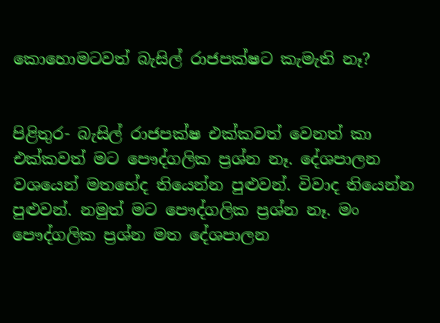කොහොමටවත් බැසිල් රාජපක්ෂට කැමැති නෑ?


පිළිතුර- බැසිල් රාජපක්ෂ එක්කවත් වෙනත් කා එක්කවත් මට පෞද්ගලික ප්‍රශ්න නෑ. දේශපාලන වශයෙන් මතභේද තියෙන්න පුළුවන්. විවාද තියෙන්න පුළුවන්. නමුත් මට පෞද්ගලික ප්‍රශ්න නෑ. මං පෞද්ගලික ප්‍රශ්න මත දේශපාලන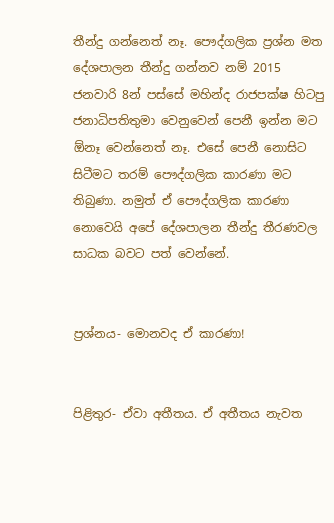තීන්දු ගන්නෙත් නෑ. පෞද්ගලික ප්‍රශ්න මත දේශපාලන තීන්දු ගන්නව නම් 2015 ජනවාරි 8න් පස්සේ මහින්ද රාජපක්ෂ හිටපු ජනාධිපතිතුමා වෙනුවෙන් පෙනී ඉන්න මට ඕනෑ වෙන්නෙත් නෑ. එසේ පෙනී නොසිට සිටීමට තරම් පෞද්ගලික කාරණා මට තිබුණා. නමුත් ඒ පෞද්ගලික කාරණා නොවෙයි අපේ දේශපාලන තීන්දු තීරණවල සාධක බවට පත් වෙන්නේ.


ප්‍රශ්නය- මොනවද ඒ කාරණා!


පිළිතුර- ඒවා අතීතය. ඒ අතීතය නැවත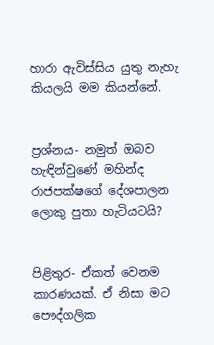හාරා ඇවිස්සිය යුතු නැහැ කියලයි මම කියන්නේ.


ප්‍රශ්නය- නමුත් ඔබව හැඳින්වුණේ මහින්ද රාජපක්ෂගේ දේශපාලන ලොකු පුතා හැටියටයි?


පිළිතුර- ඒකත් වෙනම කාරණයක්. ඒ නිසා මට පෞද්ගලික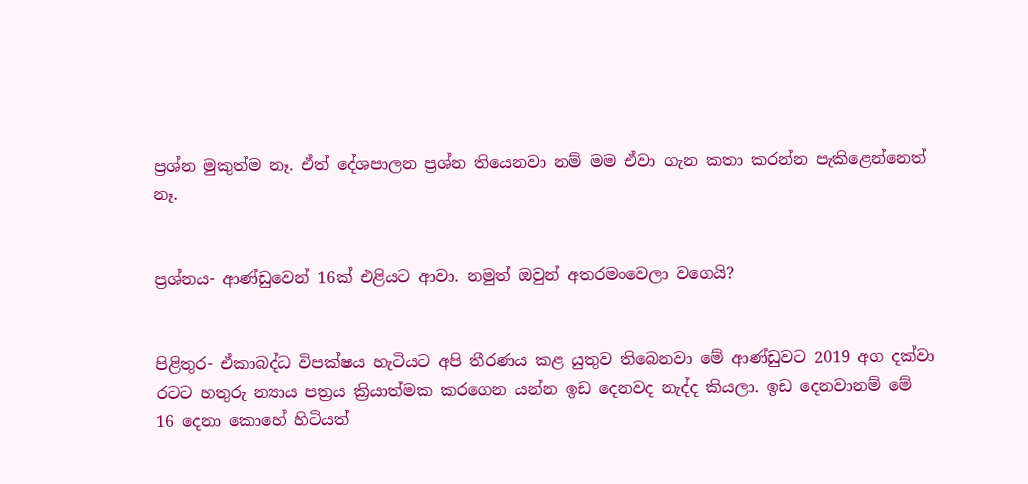ප්‍රශ්න මුකුත්ම නෑ. ඒත් දේශපාලන ප්‍රශ්න තියෙනවා නම් මම ඒවා ගැන කතා කරන්න පැකිළෙන්නෙත් නෑ.


ප්‍රශ්නය- ආණ්ඩුවෙන් 16ක් එළියට ආවා. නමුත් ඔවුන් අතරමංවෙලා වගෙයි?


පිළිතුර- ඒකාබද්ධ විපක්ෂය හැටියට අපි තීරණය කළ යුතුව තිබෙනවා මේ ආණ්ඩුවට 2019 අග දක්වා රටට හතුරු න්‍යාය පත්‍රය ක්‍රියාත්මක කරගෙන යන්න ඉඩ දෙනවද නැද්ද කියලා. ඉඩ දෙනවානම් මේ 16 දෙනා කොහේ හිටියත්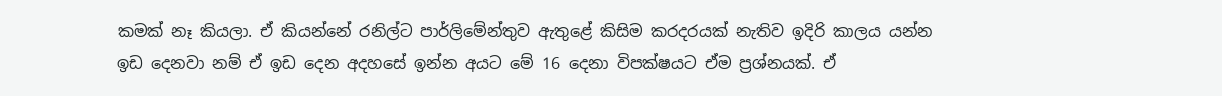කමක් නෑ කියලා. ඒ කියන්නේ රනිල්ට පාර්ලිමේන්තුව ඇතුළේ කිසිම කරදරයක් නැතිව ඉදිරි කාලය යන්න ඉඩ දෙනවා නම් ඒ ඉඩ දෙන අදහසේ ඉන්න අයට මේ 16 දෙනා විපක්ෂයට ඒම ප්‍රශ්නයක්. ඒ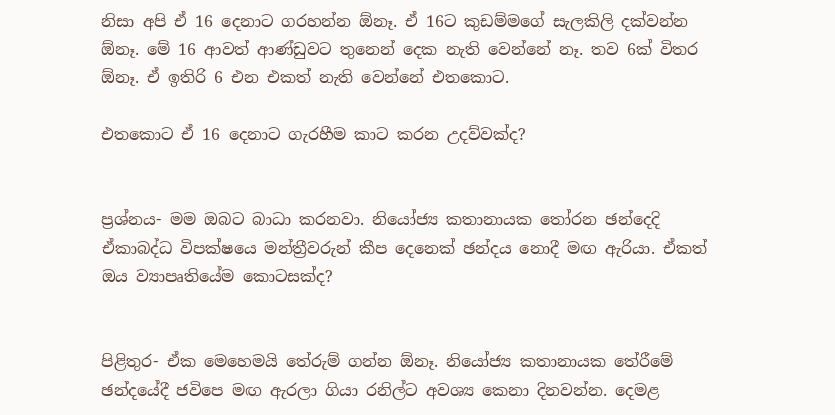නිසා අපි ඒ 16 දෙනාට ගරහන්න ඕනෑ. ඒ 16ට කුඩම්මගේ සැලකිලි දක්වන්න ඕනෑ. මේ 16 ආවත් ආණ්ඩුවට තුනෙන් දෙක නැති වෙන්නේ නෑ. තව 6ක් විතර ඕනෑ. ඒ ඉතිරි 6 එන එකත් නැති වෙන්නේ එතකොට.

එතකොට ඒ 16 දෙනාට ගැරහීම කාට කරන උදව්වක්ද?


ප්‍රශ්නය- මම ඔබට බාධා කරනවා. නියෝජ්‍ය කතානායක තෝරන ඡන්දෙදි ඒකාබද්ධ විපක්ෂයෙ මන්ත්‍රීවරුන් කීප දෙනෙක් ඡන්දය නොදී මඟ ඇරියා. ඒකත් ඔය ව්‍යාපෘතියේම කොටසක්ද?


පිළිතුර- ඒක මෙහෙමයි තේරුම් ගන්න ඕනෑ. නියෝජ්‍ය කතානායක තේරීමේ ඡන්දයේදී ජවිපෙ මඟ ඇරලා ගියා රනිල්ට අවශ්‍ය කෙනා දිනවන්න. දෙමළ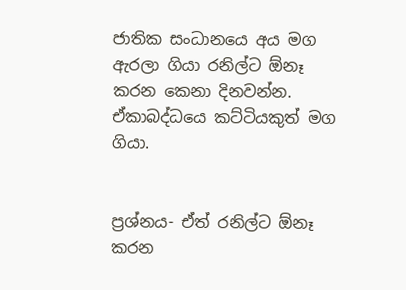ජාතික සංධානයෙ අය මග ඇරලා ගියා රනිල්ට ඕනෑ කරන කෙනා දිනවන්න. ඒකාබද්ධයෙ කට්ටියකුත් මග ගියා.


ප්‍රශ්නය- ඒත් රනිල්ට ඕනෑ කරන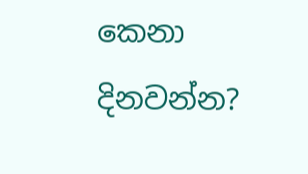කෙනා දිනවන්න?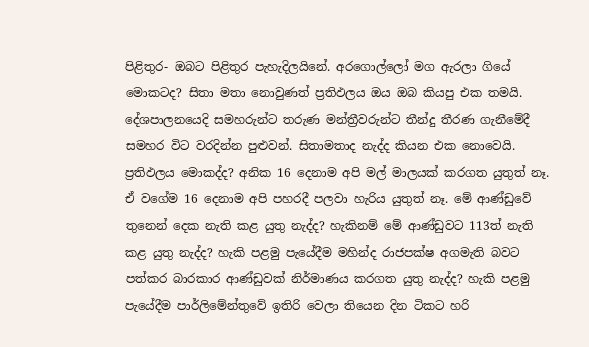පිළිතුර- ඔබට පිළිතුර පැහැදිලයිනේ. අරගොල්ලෝ මග ඇරලා ගියේ මොකටද? සිතා මතා නොවුණත් ප්‍රතිඵලය ඔය ඔබ කියපු එක තමයි. දේශපාලනයෙදි සමහරුන්ට තරුණ මන්ත්‍රීවරුන්ට තීන්දු තීරණ ගැනීමේදී සමහර විට වරදින්න පුළුවන්. සිතාමතාද නැද්ද කියන එක නොවෙයි. ප්‍රතිඵලය මොකද්ද? අනික 16 දෙනාම අපි මල් මාලයක් කරගත යුතුත් නෑ. ඒ වගේම 16 දෙනාම අපි පහරදී පලවා හැරිය යුතුත් නෑ. මේ ආණ්ඩුවේ තුනෙන් දෙක නැති කළ යුතු නැද්ද? හැකිනම් මේ ආණ්ඩුවට 113ත් නැති කළ යුතු නැද්ද? හැකි පළමු පැයේදීම මහින්ද රාජපක්ෂ අගමැති බවට පත්කර බාරකාර ආණ්ඩුවක් නිර්මාණය කරගත යුතු නැද්ද? හැකි පළමු පැයේදීම පාර්ලිමේන්තුවේ ඉතිරි වෙලා තියෙන දින ටිකට හරි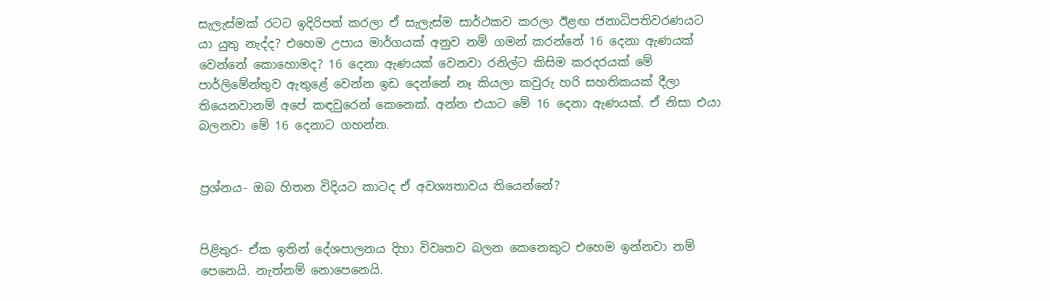සැලැස්මක් රටට ඉදිරිපත් කරලා ඒ සැලැස්ම සාර්ථකව කරලා ඊළඟ ජනාධිපතිවරණයට යා යුතු නැද්ද? එහෙම උපාය මාර්ගයක් අනුව නම් ගමන් කරන්නේ 16 දෙනා ඇණයක් වෙන්නේ කොහොමද? 16 දෙනා ඇණයක් වෙනවා රනිල්ට කිසිම කරදරයක් මේ පාර්ලිමේන්තුව ඇතුළේ වෙන්න ඉඩ දෙන්නේ නෑ කියලා කවුරු හරි සහතිකයක් දීලා තියෙනවානම් අපේ කඳවුරෙන් කෙනෙක්. අන්න එයාට මේ 16 දෙනා ඇණයක්. ඒ නිසා එයා බලනවා මේ 16 දෙනාට ගහන්න.


ප්‍රශ්නය- ඔබ හිතන විදියට කාටද ඒ අවශ්‍යතාවය තියෙන්නේ?


පිළිතුර- ඒක ඉතින් දේශපාලනය දිහා විවෘතව බලන කෙනෙකුට එහෙම ඉන්නවා නම් පෙනෙයි. නැත්නම් නොපෙනෙයි.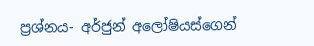ප්‍රශ්නය- අර්ජුන් අලෝෂියස්ගෙන්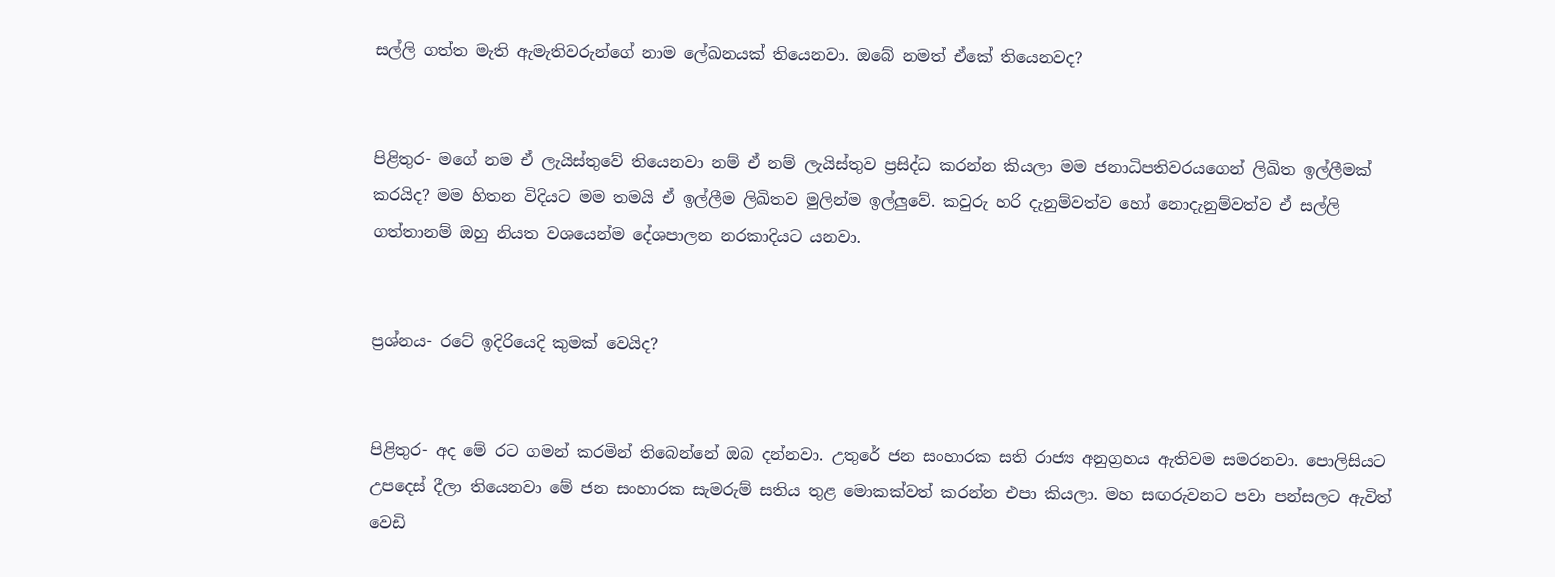සල්ලි ගත්ත මැති ඇමැතිවරුන්ගේ නාම ලේඛනයක් තියෙනවා. ඔබේ නමත් ඒකේ තියෙනවද?


පිළිතුර- මගේ නම ඒ ලැයිස්තුවේ තියෙනවා නම් ඒ නම් ලැයිස්තුව ප්‍රසිද්ධ කරන්න කියලා මම ජනාධිපතිවරයගෙන් ලිඛිත ඉල්ලීමක් කරයිද? මම හිතන විදියට මම තමයි ඒ ඉල්ලීම ලිඛිතව මුලින්ම ඉල්ලුවේ. කවුරු හරි දැනුම්වත්ව හෝ නොදැනුම්වත්ව ඒ සල්ලි ගත්තානම් ඔහු නියත වශයෙන්ම දේශපාලන නරකාදියට යනවා.


ප්‍රශ්නය- රටේ ඉදිරියෙදි කුමක් වෙයිද?


පිළිතුර- අද මේ රට ගමන් කරමින් තිබෙන්නේ ඔබ දන්නවා. උතුරේ ජන සංහාරක සති රාජ්‍ය අනුග්‍රහය ඇතිවම සමරනවා. පොලිසියට උපදෙස් දීලා තියෙනවා මේ ජන සංහාරක සැමරුම් සතිය තුළ මොකක්වත් කරන්න එපා කියලා. මහ සඟරුවනට පවා පන්සලට ඇවිත් වෙඩි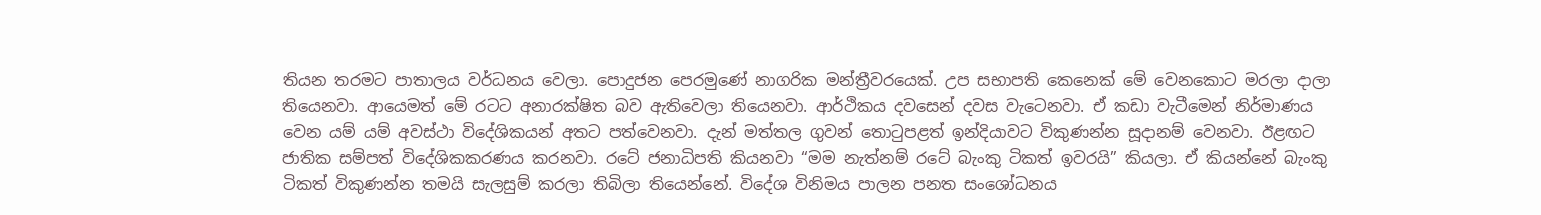තියන තරමට පාතාලය වර්ධනය වෙලා. පොදුජන පෙරමුණේ නාගරික මන්ත්‍රීවරයෙක්. උප සභාපති කෙනෙක් මේ වෙනකොට මරලා දාලා තියෙනවා. ආයෙමත් මේ රටට අනාරක්ෂිත බව ඇතිවෙලා තියෙනවා. ආර්ථිකය දවසෙන් දවස වැටෙනවා. ඒ කඩා වැටීමෙන් නිර්මාණය වෙන යම් යම් අවස්ථා විදේශිකයන් අතට පත්වෙනවා. දැන් මත්තල ගුවන් තොටුපළත් ඉන්දියාවට විකුණන්න සූදානම් වෙනවා. ඊළඟට ජාතික සම්පත් විදේශිකකරණය කරනවා. රටේ ජනාධිපති කියනවා “මම නැත්නම් රටේ බැංකු ටිකත් ඉවරයි” කියලා. ඒ කියන්නේ බැංකු ටිකත් විකුණන්න තමයි සැලසුම් කරලා තිබිලා තියෙන්නේ. විදේශ විනිමය පාලන පනත සංශෝධනය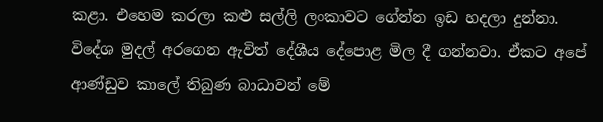කළා. එහෙම කරලා කළු සල්ලි ලංකාවට ගේන්න ඉඩ හදලා දුන්නා. විදේශ මුදල් අරගෙන ඇවිත් දේශීය දේපොළ මිල දී ගන්නවා. ඒකට අපේ ආණ්ඩුව කාලේ තිබුණ බාධාවන් මේ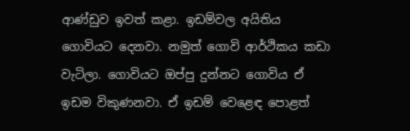ආණ්ඩුව ඉවත් කළා. ඉඩම්වල අයිතිය ගොවියට දෙනවා. නමුත් ගොවි ආර්ථිකය කඩා වැටිලා. ගොවියට ඔප්පු දුන්නට ගොවිය ඒ ඉඩම විකුණනවා. ඒ ඉඩම් වෙළෙඳ පොළත්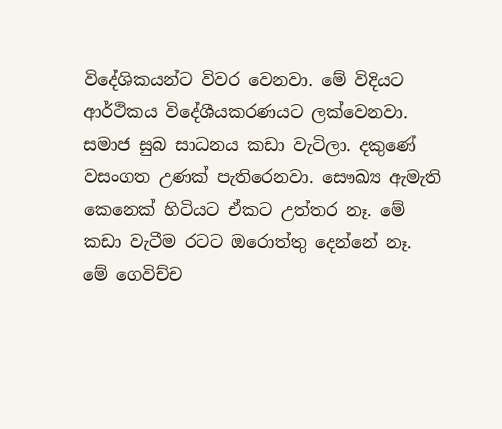විදේශිකයන්ට විවර වෙනවා. මේ විදියට ආර්ථිකය විදේශීයකරණයට ලක්වෙනවා. සමාජ සුබ සාධනය කඩා වැටිලා. දකුණේ වසංගත උණක් පැතිරෙනවා. සෞඛ්‍ය ඇමැති කෙනෙක් හිටියට ඒකට උත්තර නෑ. මේ කඩා වැටීම රටට ඔරොත්තු දෙන්නේ නෑ. මේ ගෙවිච්ච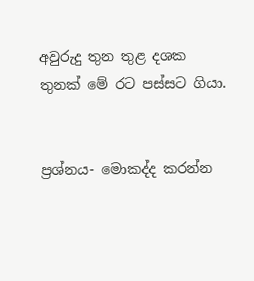අවුරුදු තුන තුළ දශක තුනක් මේ රට පස්සට ගියා.


ප්‍රශ්නය- මොකද්ද කරන්න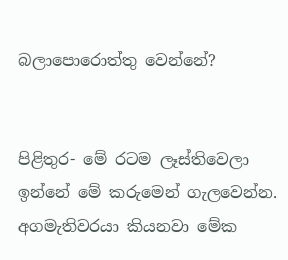බලාපොරොත්තු වෙන්නේ?


පිළිතුර- මේ රටම ලෑස්තිවෙලා ඉන්නේ මේ කරුමෙන් ගැලවෙන්න. අගමැතිවරයා කියනවා මේක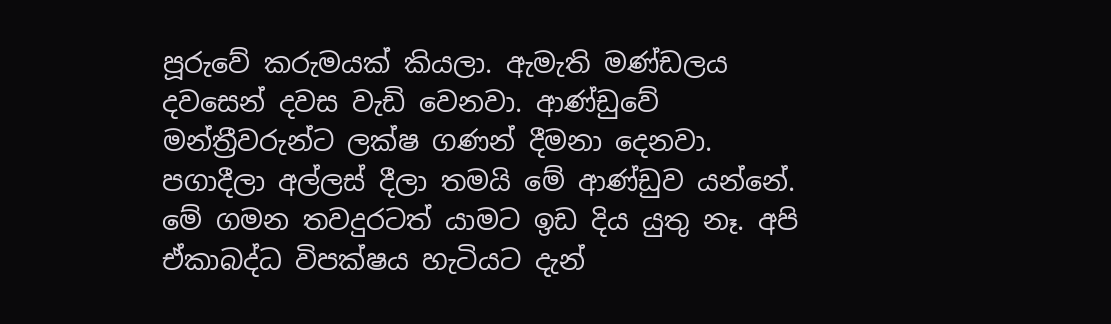පූරුවේ කරුමයක් කියලා. ඇමැති මණ්ඩලය දවසෙන් දවස වැඩි වෙනවා. ආණ්ඩුවේ මන්ත්‍රීවරුන්ට ලක්ෂ ගණන් දීමනා දෙනවා. පගාදීලා අල්ලස් දීලා තමයි මේ ආණ්ඩුව යන්නේ. මේ ගමන තවදුරටත් යාමට ඉඩ දිය යුතු නෑ. අපි ඒකාබද්ධ විපක්ෂය හැටියට දැන්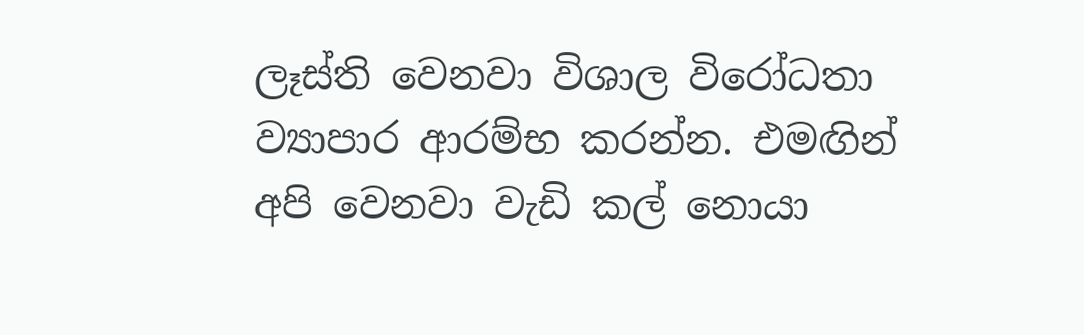ලෑස්ති වෙනවා විශාල විරෝධතා ව්‍යාපාර ආරම්භ කරන්න. එමඟින් අපි වෙනවා වැඩි කල් නොයා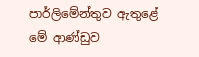පාර්ලිමේන්තුව ඇතුළේ මේ ආණ්ඩුව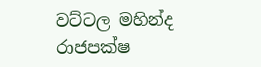වට්ටල මහින්ද රාජපක්ෂ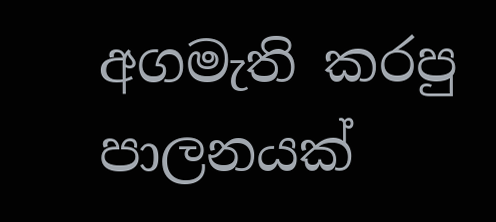අගමැති කරපු පාලනයක්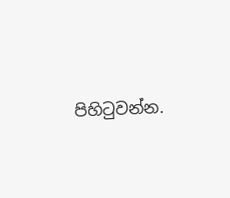පිහිටුවන්න.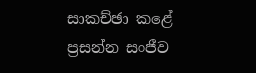සාකච්ඡා කළේ
ප්‍රසන්න සංජීව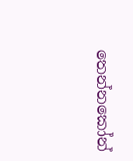තෙන්නකෝන්